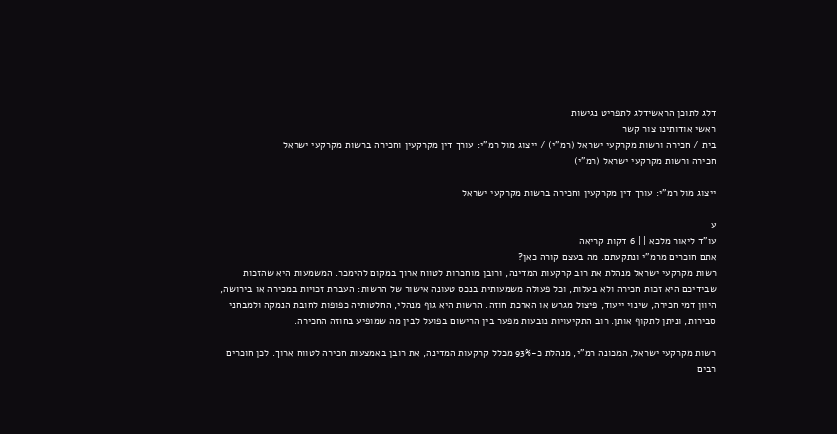דלג לתוכן הראשידלג לתפריט נגישות
ראשי אודותינו צור קשר
בית / חכירה ורשות מקרקעי ישראל (רמ"י) / ייצוג מול רמ"י: עורך דין מקרקעין וחכירה ברשות מקרקעי ישראל
חכירה ורשות מקרקעי ישראל (רמ"י)

ייצוג מול רמ"י: עורך דין מקרקעין וחכירה ברשות מקרקעי ישראל

ע
עו"ד ליאור מלכא | | 6 דקות קריאה
אתם חוכרים מרמ"י ונתקעתם. מה בעצם קורה כאן?
רשות מקרקעי ישראל מנהלת את רוב קרקעות המדינה, ורובן מוחכרות לטווח ארוך במקום להימכר. המשמעות היא שהזכות שבידיכם היא זכות חכירה ולא בעלות, וכל פעולה משמעותית בנכס טעונה אישור של הרשות: העברת זכויות במכירה או בירושה, היוון דמי חכירה, שינוי ייעוד, פיצול מגרש או הארכת חוזה. הרשות היא גוף מנהלי, החלטותיה כפופות לחובת הנמקה ולמבחני סבירות, וניתן לתקוף אותן. רוב התקיעויות נובעות מפער בין הרישום בפועל לבין מה שמופיע בחוזה החכירה.

רשות מקרקעי ישראל, המכונה רמ"י, מנהלת כ-93% מכלל קרקעות המדינה, את רובן באמצעות חכירה לטווח ארוך. לכן חוכרים רבים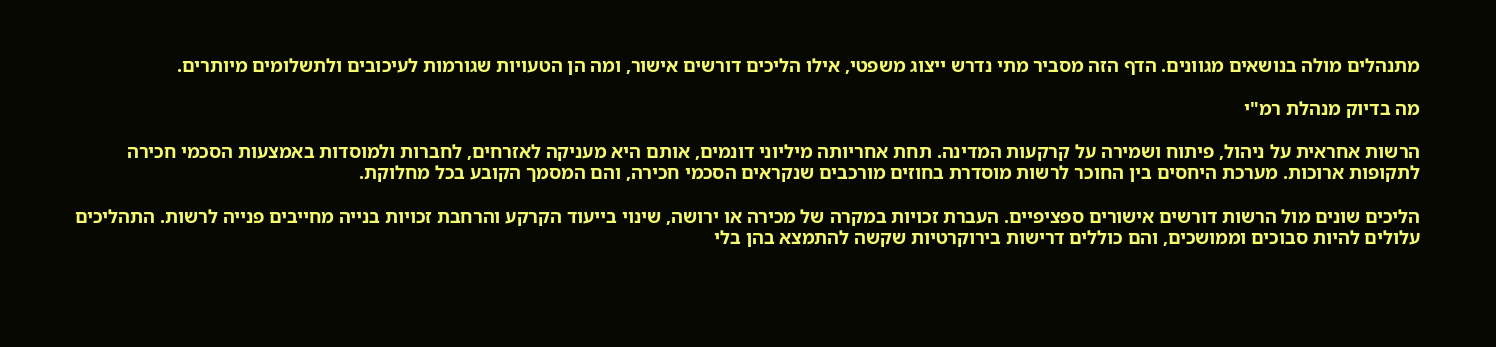מתנהלים מולה בנושאים מגוונים. הדף הזה מסביר מתי נדרש ייצוג משפטי, אילו הליכים דורשים אישור, ומה הן הטעויות שגורמות לעיכובים ולתשלומים מיותרים.

מה בדיוק מנהלת רמ"י

הרשות אחראית על ניהול, פיתוח ושמירה על קרקעות המדינה. תחת אחריותה מיליוני דונמים, אותם היא מעניקה לאזרחים, לחברות ולמוסדות באמצעות הסכמי חכירה לתקופות ארוכות. מערכת היחסים בין החוכר לרשות מוסדרת בחוזים מורכבים שנקראים הסכמי חכירה, והם המסמך הקובע בכל מחלוקת.

הליכים שונים מול הרשות דורשים אישורים ספציפיים. העברת זכויות במקרה של מכירה או ירושה, שינוי בייעוד הקרקע והרחבת זכויות בנייה מחייבים פנייה לרשות. התהליכים עלולים להיות סבוכים וממושכים, והם כוללים דרישות בירוקרטיות שקשה להתמצא בהן בלי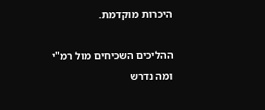היכרות מוקדמת.

ההליכים השכיחים מול רמ"י ומה נדרש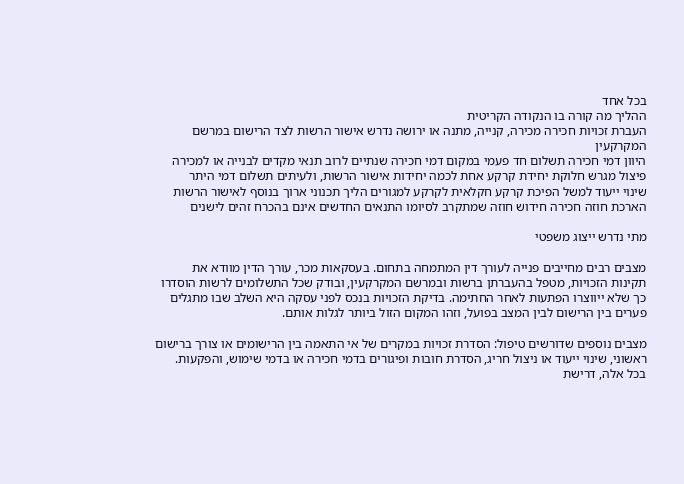בכל אחד
ההליך מה קורה בו הנקודה הקריטית
העברת זכויות חכירה מכירה, קנייה, מתנה או ירושה נדרש אישור הרשות לצד הרישום במרשם המקרקעין
היוון דמי חכירה תשלום חד פעמי במקום דמי חכירה שנתיים לרוב תנאי מקדים לבנייה או למכירה
פיצול מגרש חלוקת יחידת קרקע אחת לכמה יחידות אישור הרשות, ולעיתים תשלום דמי היתר
שינוי ייעוד למשל הפיכת קרקע חקלאית לקרקע למגורים הליך תכנוני ארוך בנוסף לאישור הרשות
הארכת חוזה חכירה חידוש חוזה שמתקרב לסיומו התנאים החדשים אינם בהכרח זהים לישנים

מתי נדרש ייצוג משפטי

מצבים רבים מחייבים פנייה לעורך דין המתמחה בתחום. בעסקאות מכר, עורך הדין מוודא את תקינות הזכויות, מטפל בהעברתן ברשות ובמרשם המקרקעין, ובודק שכל התשלומים לרשות הוסדרו כך שלא ייווצרו הפתעות לאחר החתימה. בדיקת הזכויות בנכס לפני עסקה היא השלב שבו מתגלים פערים בין הרישום לבין המצב בפועל, וזהו המקום הזול ביותר לגלות אותם.

מצבים נוספים שדורשים טיפול: הסדרת זכויות במקרים של אי התאמה בין הרישומים או צורך ברישום ראשוני, שינוי ייעוד או ניצול חריג, הסדרת חובות ופיגורים בדמי חכירה או בדמי שימוש, והפקעות. בכל אלה, דרישת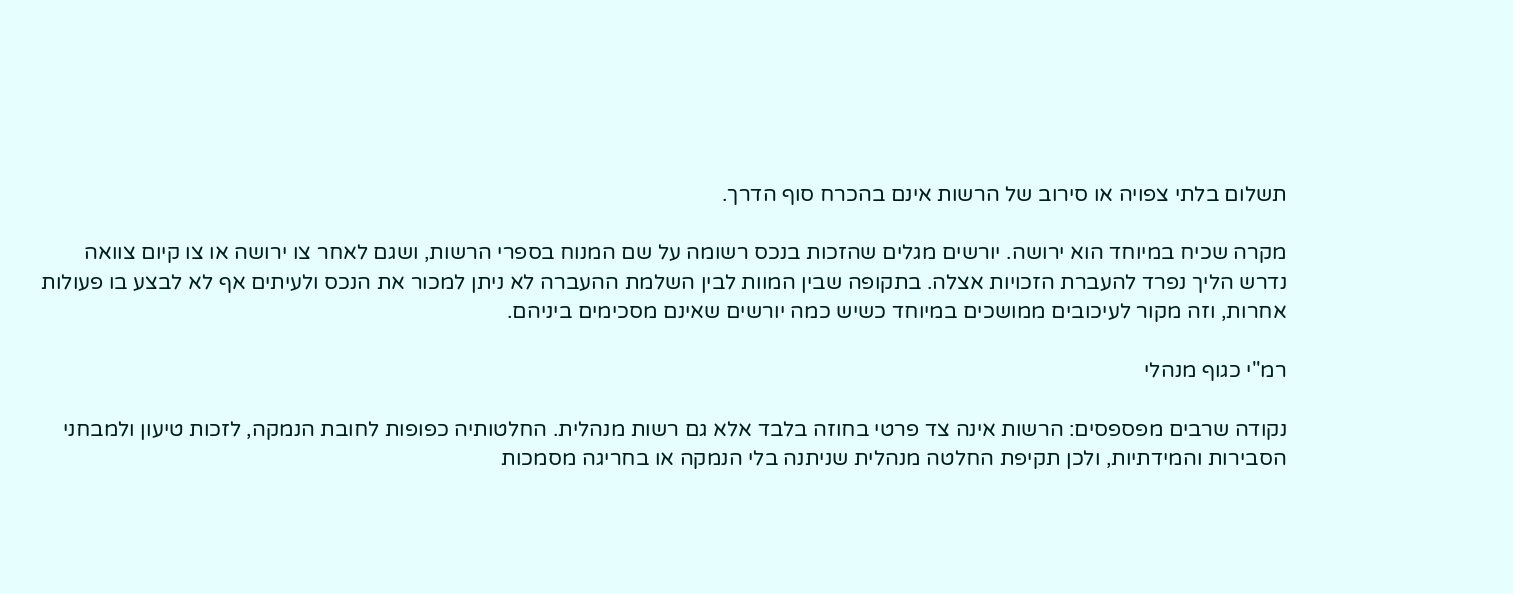תשלום בלתי צפויה או סירוב של הרשות אינם בהכרח סוף הדרך.

מקרה שכיח במיוחד הוא ירושה. יורשים מגלים שהזכות בנכס רשומה על שם המנוח בספרי הרשות, ושגם לאחר צו ירושה או צו קיום צוואה נדרש הליך נפרד להעברת הזכויות אצלה. בתקופה שבין המוות לבין השלמת ההעברה לא ניתן למכור את הנכס ולעיתים אף לא לבצע בו פעולות אחרות, וזה מקור לעיכובים ממושכים במיוחד כשיש כמה יורשים שאינם מסכימים ביניהם.

רמ"י כגוף מנהלי

נקודה שרבים מפספסים: הרשות אינה צד פרטי בחוזה בלבד אלא גם רשות מנהלית. החלטותיה כפופות לחובת הנמקה, לזכות טיעון ולמבחני הסבירות והמידתיות, ולכן תקיפת החלטה מנהלית שניתנה בלי הנמקה או בחריגה מסמכות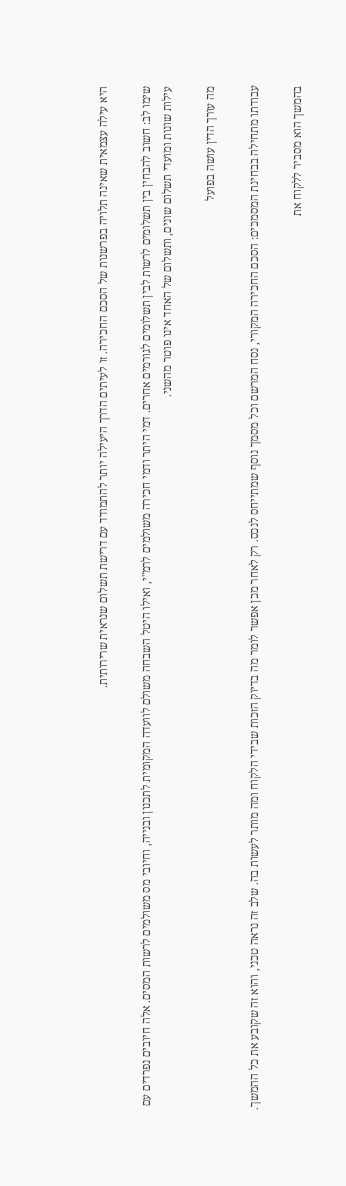היא עילה עצמאית שאינה תלויה בפרשנות של הסכם החכירה. זו לעיתים הדרך היעילה יותר להתמודד עם דרישת תשלום שנראית שרירותית.

שימו לב: חשוב להבחין בין תשלומים לרשות לבין תשלומים לגורמים אחרים. דמי היתר ודמי חכירה משולמים לרמ"י, ואילו היטל השבחה משולם לוועדה המקומית לתכנון ובנייה, וחיובי מס משולמים לרשות המסים. אלה חיובים נפרדים עם עילות שונות ומועדי תשלום שונים, ותשלום של האחד אינו פוטר מהשני.

מה עורך הדין עושה בפועל

עבודתו מתחילה בבחינת המסמכים: הסכם החכירה המקורי, נסח המרשם וכל מסמך נוסף שמתייחס לנכס. רק לאחר מכן אפשר לומר מה בדיוק הזכות שבידי הלקוח ומה מותר לעשות בה. שלב זה נראה טכני, והוא זה שקובע את כל ההמשך.

בהמשך הוא מסביר ללקוח את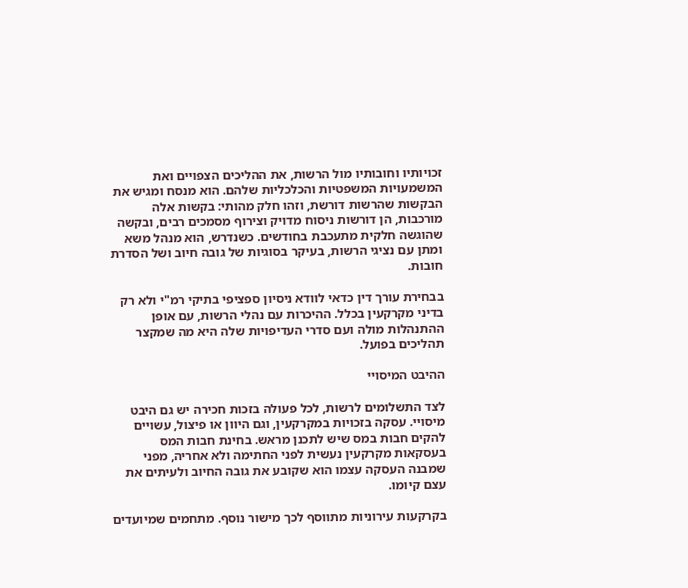זכויותיו וחובותיו מול הרשות, את ההליכים הצפויים ואת המשמעויות המשפטיות והכלכליות שלהם. הוא מנסח ומגיש את הבקשות שהרשות דורשת, וזהו חלק מהותי: בקשות אלה מורכבות, הן דורשות ניסוח מדויק וצירוף מסמכים רבים, ובקשה שהוגשה חלקית מתעכבת בחודשים. כשנדרש, הוא מנהל משא ומתן עם נציגי הרשות, בעיקר בסוגיות של גובה חיוב ושל הסדרת חובות.

בבחירת עורך דין כדאי לוודא ניסיון ספציפי בתיקי רמ"י ולא רק בדיני מקרקעין בכלל. ההיכרות עם נהלי הרשות, עם אופן ההתנהלות מולה ועם סדרי העדיפויות שלה היא מה שמקצר תהליכים בפועל.

ההיבט המיסויי

לצד התשלומים לרשות, לכל פעולה בזכות חכירה יש גם היבט מיסויי. עסקה בזכויות במקרקעין, וגם היוון או פיצול, עשויים להקים חבות במס שיש לתכנן מראש. בחינת חבות המס בעסקאות מקרקעין נעשית לפני החתימה ולא אחריה, מפני שמבנה העסקה עצמו הוא שקובע את גובה החיוב ולעיתים את עצם קיומו.

בקרקעות עירוניות מתווסף לכך מישור נוסף. מתחמים שמיועדים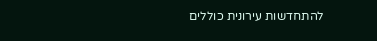להתחדשות עירונית כוללים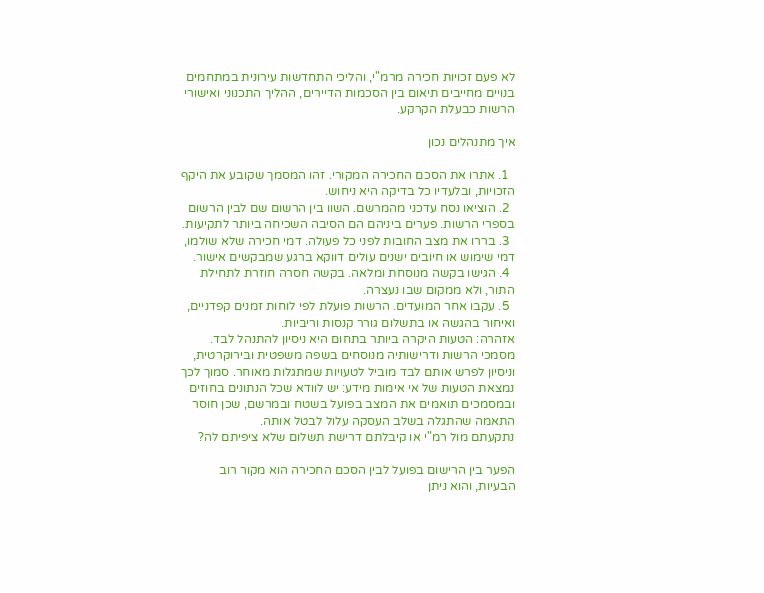לא פעם זכויות חכירה מרמ"י, והליכי התחדשות עירונית במתחמים בנויים מחייבים תיאום בין הסכמות הדיירים, ההליך התכנוני ואישורי הרשות כבעלת הקרקע.

איך מתנהלים נכון

  1. אתרו את הסכם החכירה המקורי. זהו המסמך שקובע את היקף הזכויות, ובלעדיו כל בדיקה היא ניחוש.
  2. הוציאו נסח עדכני מהמרשם. השוו בין הרשום שם לבין הרשום בספרי הרשות. פערים ביניהם הם הסיבה השכיחה ביותר לתקיעות.
  3. בררו את מצב החובות לפני כל פעולה. דמי חכירה שלא שולמו, דמי שימוש או חיובים ישנים עולים דווקא ברגע שמבקשים אישור.
  4. הגישו בקשה מנוסחת ומלאה. בקשה חסרה חוזרת לתחילת התור, ולא ממקום שבו נעצרה.
  5. עקבו אחר המועדים. הרשות פועלת לפי לוחות זמנים קפדניים, ואיחור בהגשה או בתשלום גורר קנסות וריביות.
אזהרה: הטעות היקרה ביותר בתחום היא ניסיון להתנהל לבד. מסמכי הרשות ודרישותיה מנוסחים בשפה משפטית ובירוקרטית, וניסיון לפרש אותם לבד מוביל לטעויות שמתגלות מאוחר. סמוך לכך נמצאת הטעות של אי אימות מידע: יש לוודא שכל הנתונים בחוזים ובמסמכים תואמים את המצב בפועל בשטח ובמרשם, שכן חוסר התאמה שהתגלה בשלב העסקה עלול לבטל אותה.
נתקעתם מול רמ"י או קיבלתם דרישת תשלום שלא ציפיתם לה?

הפער בין הרישום בפועל לבין הסכם החכירה הוא מקור רוב הבעיות, והוא ניתן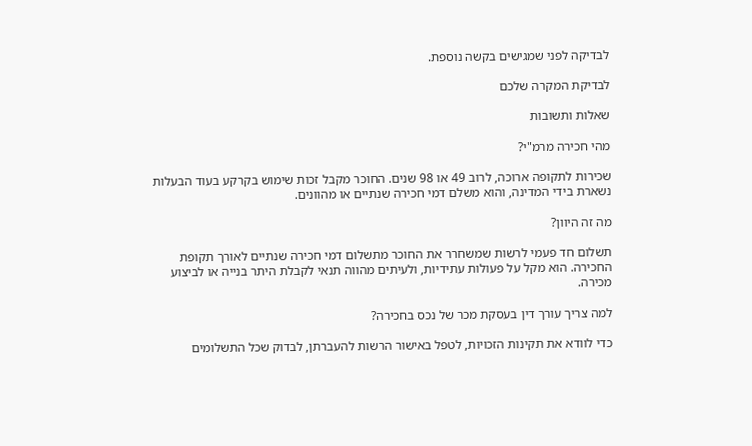לבדיקה לפני שמגישים בקשה נוספת.

לבדיקת המקרה שלכם

שאלות ותשובות

מהי חכירה מרמ"י?

שכירות לתקופה ארוכה, לרוב 49 או 98 שנים. החוכר מקבל זכות שימוש בקרקע בעוד הבעלות נשארת בידי המדינה, והוא משלם דמי חכירה שנתיים או מהוונים.

מה זה היוון?

תשלום חד פעמי לרשות שמשחרר את החוכר מתשלום דמי חכירה שנתיים לאורך תקופת החכירה. הוא מקל על פעולות עתידיות, ולעיתים מהווה תנאי לקבלת היתר בנייה או לביצוע מכירה.

למה צריך עורך דין בעסקת מכר של נכס בחכירה?

כדי לוודא את תקינות הזכויות, לטפל באישור הרשות להעברתן, לבדוק שכל התשלומים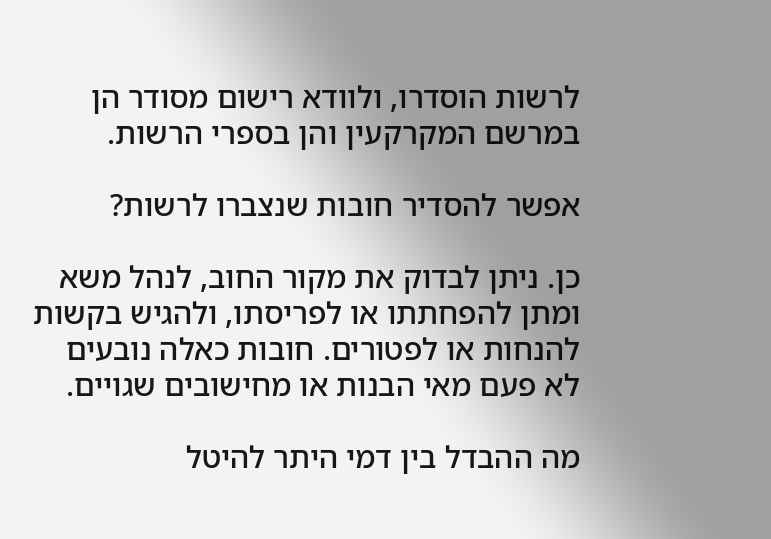לרשות הוסדרו, ולוודא רישום מסודר הן במרשם המקרקעין והן בספרי הרשות.

אפשר להסדיר חובות שנצברו לרשות?

כן. ניתן לבדוק את מקור החוב, לנהל משא ומתן להפחתתו או לפריסתו, ולהגיש בקשות להנחות או לפטורים. חובות כאלה נובעים לא פעם מאי הבנות או מחישובים שגויים.

מה ההבדל בין דמי היתר להיטל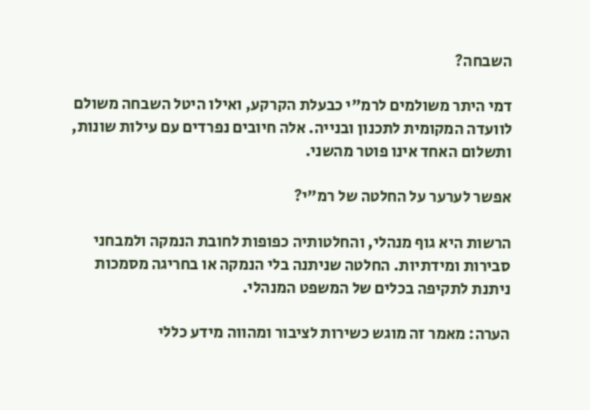השבחה?

דמי היתר משולמים לרמ"י כבעלת הקרקע, ואילו היטל השבחה משולם לוועדה המקומית לתכנון ובנייה. אלה חיובים נפרדים עם עילות שונות, ותשלום האחד אינו פוטר מהשני.

אפשר לערער על החלטה של רמ"י?

הרשות היא גוף מנהלי, והחלטותיה כפופות לחובת הנמקה ולמבחני סבירות ומידתיות. החלטה שניתנה בלי הנמקה או בחריגה מסמכות ניתנת לתקיפה בכלים של המשפט המנהלי.

הערה: מאמר זה מוגש כשירות לציבור ומהווה מידע כללי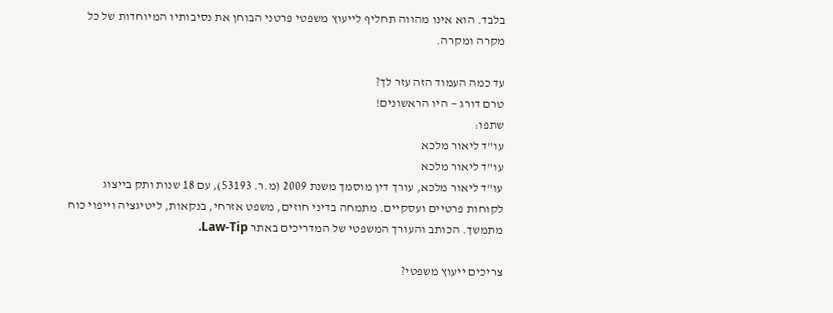בלבד. הוא אינו מהווה תחליף לייעוץ משפטי פרטני הבוחן את נסיבותיו המיוחדות של כל מקרה ומקרה.

עד כמה העמוד הזה עזר לך?
טרם דורג — היו הראשונים!
שתפו:
עו"ד ליאור מלכא
עו"ד ליאור מלכא
עו"ד ליאור מלכא, עורך דין מוסמך משנת 2009 (מ.ר. 53193), עם 18 שנות ותק בייצוג לקוחות פרטיים ועסקיים. מתמחה בדיני חוזים, משפט אזרחי, בנקאות, ליטיגציה וייפוי כוח מתמשך. הכותב והעורך המשפטי של המדריכים באתר Law-Tip.

צריכים ייעוץ משפטי?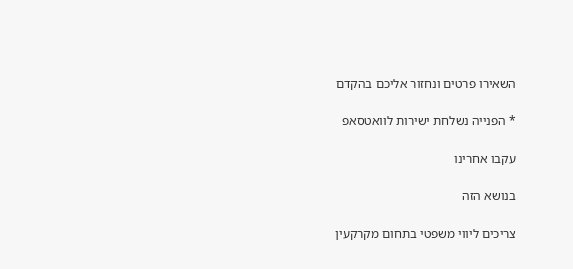השאירו פרטים ונחזור אליכם בהקדם

* הפנייה נשלחת ישירות לוואטסאפ

עקבו אחרינו

בנושא הזה

צריכים ליווי משפטי בתחום מקרקעין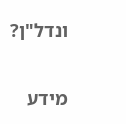ונדל"ן?

מידע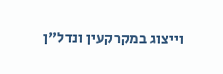וייצוג במקרקעין ונדל"ן